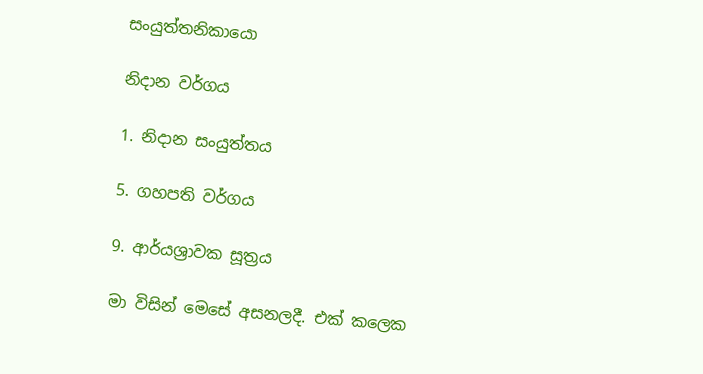සංයුත්තනිකායො

නිදාන වර්ගය

1. නිදාන සංයුත්තය

5. ගහපති වර්ගය

9. ආර්යශ්‍රාවක සූත්‍රය

මා විසින් මෙසේ අසනලදී. එක් කලෙක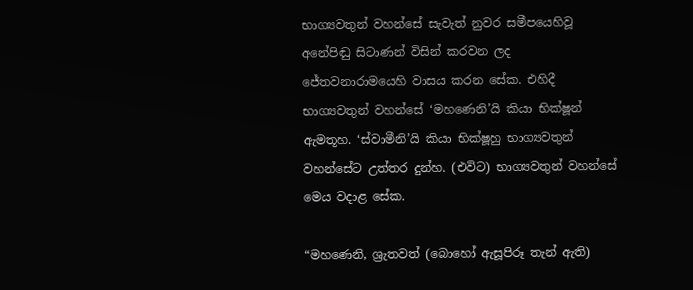භාග්‍යවතුන් වහන්සේ සැවැත් නුවර සමීපයෙහිවූ අනේපිඬු සිටාණන් විසින් කරවන ලද ජේතවනාරාමයෙහි වාසය කරන සේක. එහිදී භාග්‍යවතුන් වහන්සේ ‘මහණෙනි’යි කියා භික්ෂූන් ඇමතූහ. ‘ස්වාමීනි’යි කියා භික්ෂූහු භාග්‍යවතුන් වහන්සේට උත්තර දුන්හ. (එවිට) භාග්‍යවතුන් වහන්සේ මෙය වදාළ සේක.

“මහණෙනි, ශ්‍රැතවත් (බොහෝ ඇසූපිරූ තැන් ඇති)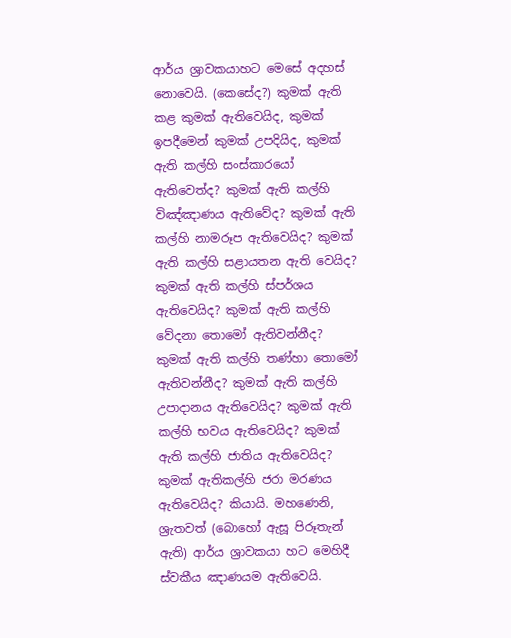ආර්ය ශ්‍රාවකයාහට මෙසේ අදහස් නොවෙයි. (කෙසේද?) කුමක් ඇති කළ කුමක් ඇතිවෙයිද, කුමක් ඉපදීමෙන් කුමක් උපදියිද, කුමක් ඇති කල්හි සංස්කාරයෝ ඇතිවෙත්ද? කුමක් ඇති කල්හි විඤ්ඤාණය ඇතිවේද? කුමක් ඇති කල්හි නාමරූප ඇතිවෙයිද? කුමක් ඇති කල්හි සළායතන ඇති වෙයිද? කුමක් ඇති කල්හි ස්පර්ශය ඇතිවෙයිද? කුමක් ඇති කල්හි වේදනා තොමෝ ඇතිවන්නීද? කුමක් ඇති කල්හි තණ්හා තොමෝ ඇතිවන්නීද? කුමක් ඇති කල්හි උපාදානය ඇතිවෙයිද? කුමක් ඇති කල්හි භවය ඇතිවෙයිද? කුමක් ඇති කල්හි ජාතිය ඇතිවෙයිද? කුමක් ඇතිකල්හි ජරා මරණය ඇතිවෙයිද? කියායි. මහණෙනි, ශ්‍රැතවත් (බොහෝ ඇසූ පිරූතැන් ඇති) ආර්ය ශ්‍රාවකයා හට මෙහිදී ස්වකීය ඤාණයම ඇතිවෙයි.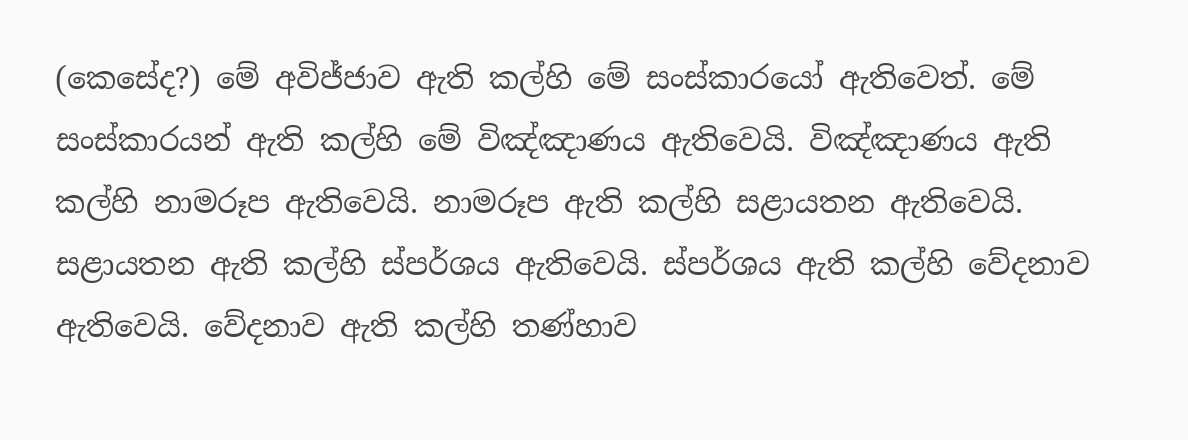(කෙසේද?) මේ අවිජ්ජාව ඇති කල්හි මේ සංස්කාරයෝ ඇතිවෙත්. මේ සංස්කාරයන් ඇති කල්හි මේ විඤ්ඤාණය ඇතිවෙයි. විඤ්ඤාණය ඇති කල්හි නාමරූප ඇතිවෙයි. නාමරූප ඇති කල්හි සළායතන ඇතිවෙයි. සළායතන ඇති කල්හි ස්පර්ශය ඇතිවෙයි. ස්පර්ශය ඇති කල්හි වේදනාව ඇතිවෙයි. වේදනාව ඇති කල්හි තණ්හාව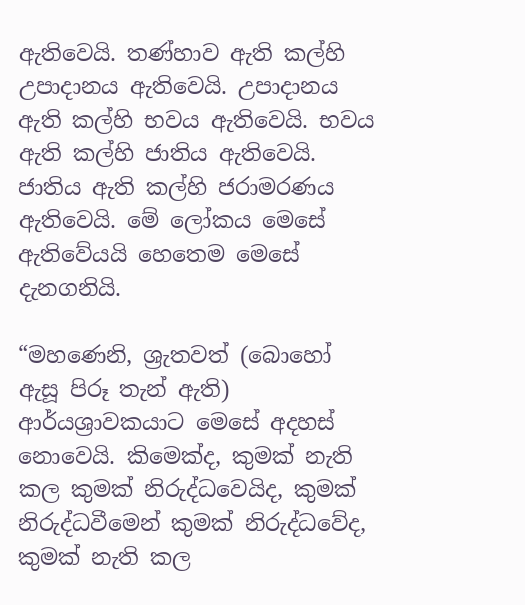ඇතිවෙයි. තණ්හාව ඇති කල්හි උපාදානය ඇතිවෙයි. උපාදානය ඇති කල්හි භවය ඇතිවෙයි. භවය ඇති කල්හි ජාතිය ඇතිවෙයි. ජාතිය ඇති කල්හි ජරාමරණය ඇතිවෙයි. මේ ලෝකය මෙසේ ඇතිවේයයි හෙතෙම මෙසේ දැනගනියි.

“මහණෙනි, ශ්‍රැතවත් (බොහෝ ඇසූ පිරූ තැන් ඇති) ආර්යශ්‍රාවකයාට මෙසේ අදහස් නොවෙයි. කිමෙක්ද, කුමක් නැති කල කුමක් නිරුද්ධවෙයිද, කුමක් නිරුද්ධවීමෙන් කුමක් නිරුද්ධවේද, කුමක් නැති කල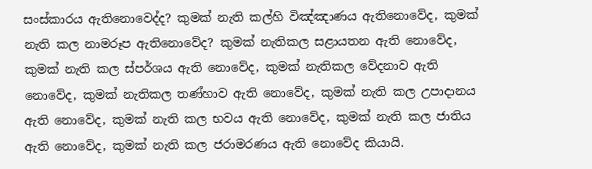සංස්කාරය ඇතිනොවෙද්ද? කුමක් නැති කල්හි විඤ්ඤාණය ඇතිනොවේද, කුමක් නැති කල නාමරූප ඇතිනොවේද? කුමක් නැතිකල සළායතන ඇති නොවේද, කුමක් නැති කල ස්පර්ශය ඇති නොවේද, කුමක් නැතිකල වේදනාව ඇති නොවේද, කුමක් නැතිකල තණ්හාව ඇති නොවේද, කුමක් නැති කල උපාදානය ඇති නොවේද, කුමක් නැති කල භවය ඇති නොවේද, කුමක් නැති කල ජාතිය ඇති නොවේද, කුමක් නැති කල ජරාමරණය ඇති නොවේද කියායි.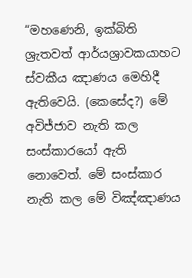“මහණෙනි, ඉක්බිති ශ්‍රැතවත් ආර්යශ්‍රාවකයාහට ස්වකීය ඤාණය මෙහිදී ඇතිවෙයි. (කෙසේද?) මේ අවිජ්ජාව නැති කල සංස්කාරයෝ ඇති නොවෙත්. මේ සංස්කාර නැති කල මේ විඤ්ඤාණය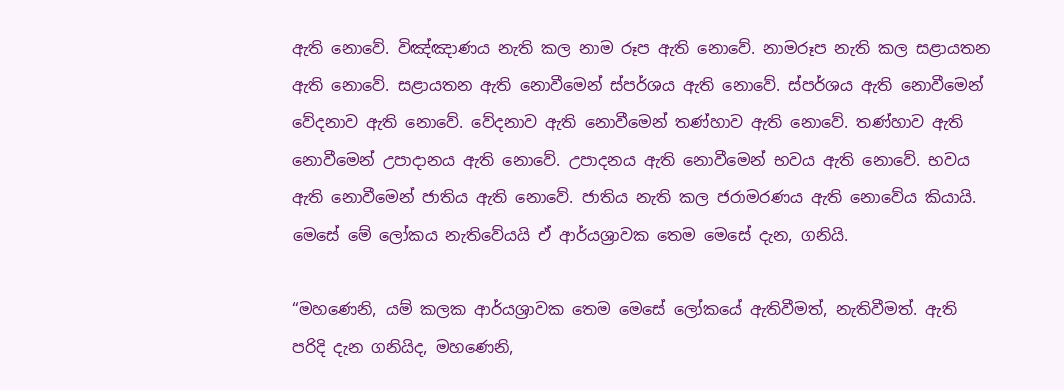ඇති නොවේ. විඤ්ඤාණය නැති කල නාම රූප ඇති නොවේ. නාමරූප නැති කල සළායතන ඇති නොවේ. සළායතන ඇති නොවීමෙන් ස්පර්ශය ඇති නොවේ. ස්පර්ශය ඇති නොවීමෙන් වේදනාව ඇති නොවේ. වේදනාව ඇති නොවීමෙන් තණ්හාව ඇති නොවේ. තණ්හාව ඇති නොවීමෙන් උපාදානය ඇති නොවේ. උපාදනය ඇති නොවීමෙන් භවය ඇති නොවේ. භවය ඇති නොවීමෙන් ජාතිය ඇති නොවේ. ජාතිය නැති කල ජරාමරණය ඇති නොවේය කියායි. මෙසේ මේ ලෝකය නැතිවේයයි ඒ ආර්යශ්‍රාවක තෙම මෙසේ දැන, ගනියි.

“මහණෙනි, යම් කලක ආර්යශ්‍රාවක තෙම මෙසේ ලෝකයේ ඇතිවීමත්, නැතිවීමත්. ඇති පරිදි දැන ගනියිද, මහණෙනි,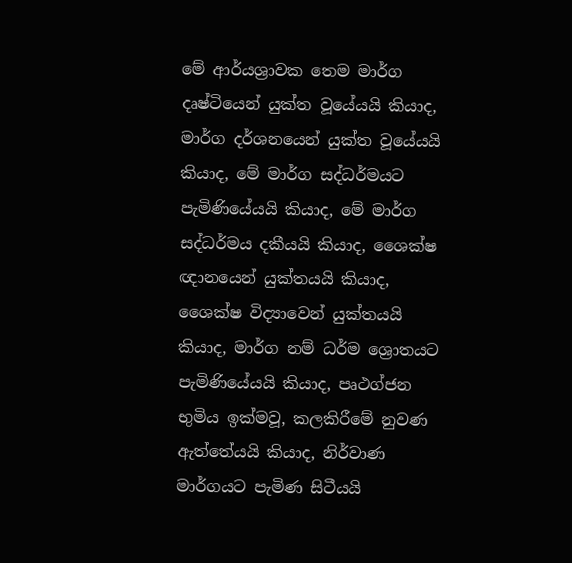මේ ආර්යශ්‍රාවක තෙම මාර්ග දෘෂ්ටියෙන් යුක්ත වූයේයයි කියාද, මාර්ග දර්ශනයෙන් යුක්ත වූයේයයි කියාද, මේ මාර්ග සද්ධර්මයට පැමිණියේයයි කියාද, මේ මාර්ග සද්ධර්මය දකීයයි කියාද, ශෛක්ෂ ඥානයෙන් යුක්තයයි කියාද, ශෛක්ෂ විද්‍යාවෙන් යුක්තයයි කියාද, මාර්ග නම් ධර්ම ශ්‍රොතයට පැමිණියේයයි කියාද, පෘථග්ජන භුමිය ඉක්මවූ, කලකිරීමේ නුවණ ඇත්තේයයි කියාද, නිර්වාණ මාර්ගයට පැමිණ සිටීයයි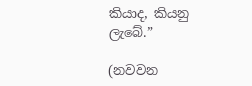කියාද, කියනු ලැබේ.”

(නවවන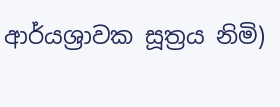ආර්යශ්‍රාවක සූත්‍රය නිමි)